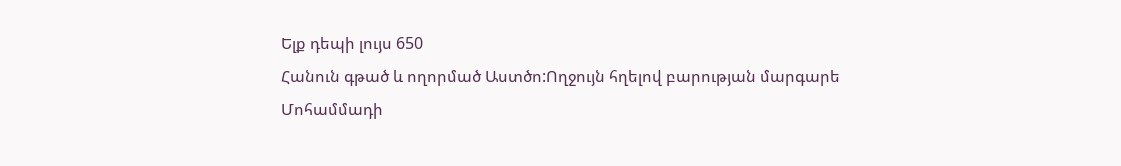Ելք դեպի լույս 650
Հանուն գթած և ողորմած Աստծո:Ողջույն հղելով բարության մարգարե Մոհամմադի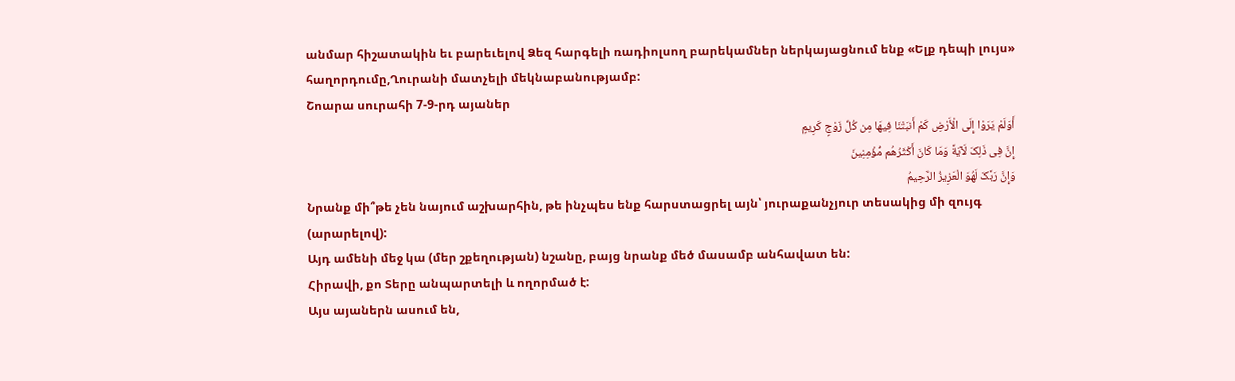անմար հիշատակին եւ բարեւելով Ձեզ հարգելի ռադիոլսող բարեկամներ ներկայացնում ենք «Ելք դեպի լույս» հաղորդումը,Ղուրանի մատչելի մեկնաբանությամբ:
Շոարա սուրահի 7-9-րդ այաներ
أَوَلَمْ یَرَوْا إِلَى الْأَرْضِ کَمْ أَنبَتْنَا فِیهَا مِن کُلِّ زَوْجٍ کَرِیمٍ
إِنَّ فِی ذَلِکَ لَآیَةً وَمَا کَانَ أَکْثَرُهُم مُّؤْمِنِینَ
وَإِنَّ رَبَّکَ لَهُوَ الْعَزِیزُ الرَّحِیمُ
Նրանք մի՞թե չեն նայում աշխարհին, թե ինչպես ենք հարստացրել այն՝ յուրաքանչյուր տեսակից մի զույգ (արարելով):
Այդ ամենի մեջ կա (մեր շքեղության) նշանը, բայց նրանք մեծ մասամբ անհավատ են:
Հիրավի, քո Տերը անպարտելի և ողորմած է:
Այս այաներն ասում են,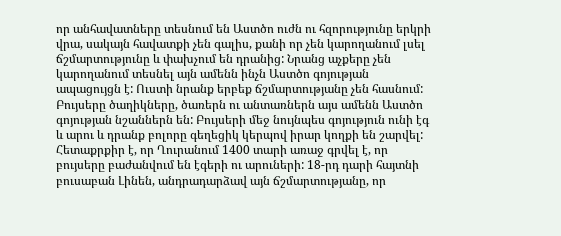որ անհավատները տեսնում են Աստծո ուժն ու հզորությունը երկրի վրա, սակայն հավատքի չեն գալիս, քանի որ չեն կարողանում լսել ճշմարտությունը և փախչում են դրանից: Նրանց աչքերը չեն կարողանում տեսնել այն ամենն ինչն Աստծո գոյության ապացույցն է: Ուստի նրանք երբեք ճշմարտությանը չեն հասնում: Բույսերը ծաղիկները, ծառերն ու անտառներն այս ամենն Աստծո գոյության նշաններն են: Բույսերի մեջ նույնպես գոյություն ունի էգ և արու և դրանք բոլորը գեղեցիկ կերպով իրար կողքի են շարվել: Հետաքրքիր է, որ Ղուրանում 1400 տարի առաջ գրվել է, որ բույսերը բաժանվում են էգերի ու արուների: 18-րդ դարի հայտնի բուսաբան Լինեն, անդրադարձավ այն ճշմարտությանը, որ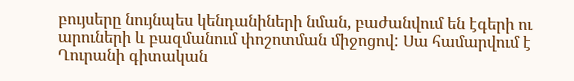բույսերը նույնպես կենդանիների նման, բաժանվում են էգերի ու արուների և բազմանում փոշոտման միջոցով: Սա համարվում է Ղուրանի գիտական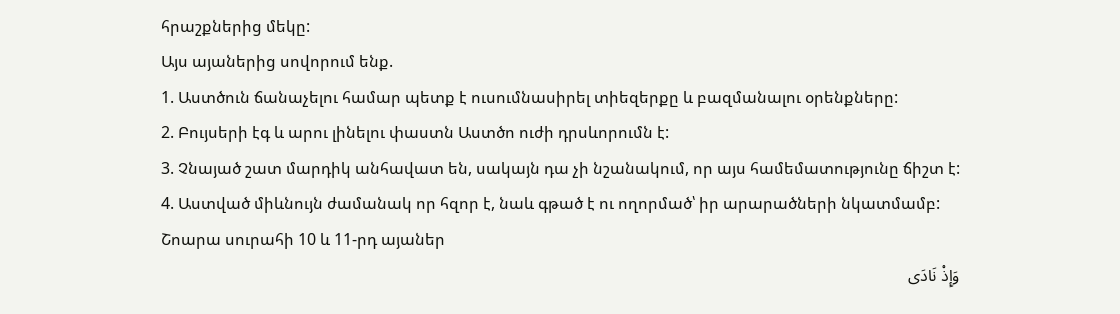հրաշքներից մեկը:
Այս այաներից սովորում ենք.
1. Աստծուն ճանաչելու համար պետք է ուսումնասիրել տիեզերքը և բազմանալու օրենքները:
2. Բույսերի էգ և արու լինելու փաստն Աստծո ուժի դրսևորումն է:
3. Չնայած շատ մարդիկ անհավատ են, սակայն դա չի նշանակում, որ այս համեմատությունը ճիշտ է:
4. Աստված միևնույն ժամանակ որ հզոր է, նաև գթած է ու ողորմած՝ իր արարածների նկատմամբ:
Շոարա սուրահի 10 և 11-րդ այաներ
وَإِذْ نَادَى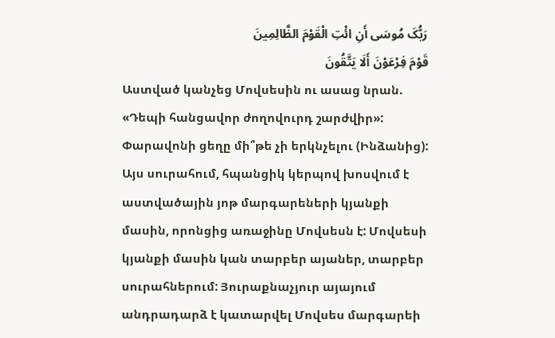رَبُّکَ مُوسَى أَنِ ائْتِ الْقَوْمَ الظَّالِمِینَ
قَوْمَ فِرْعَوْنَ أَلَا یَتَّقُونَ
Աստված կանչեց Մովսեսին ու ասաց նրան. «Դեպի հանցավոր ժողովուրդ շարժվիր»:
Փարավոնի ցեղը մի՞թե չի երկնչելու (Ինձանից):
Այս սուրահում, հպանցիկ կերպով խոսվում է աստվածային յոթ մարգարեների կյանքի մասին, որոնցից առաջինը Մովսեսն է: Մովսեսի կյանքի մասին կան տարբեր այաներ, տարբեր սուրահներում: Յուրաքնաչյուր այայում անդրադարձ է կատարվել Մովսես մարգարեի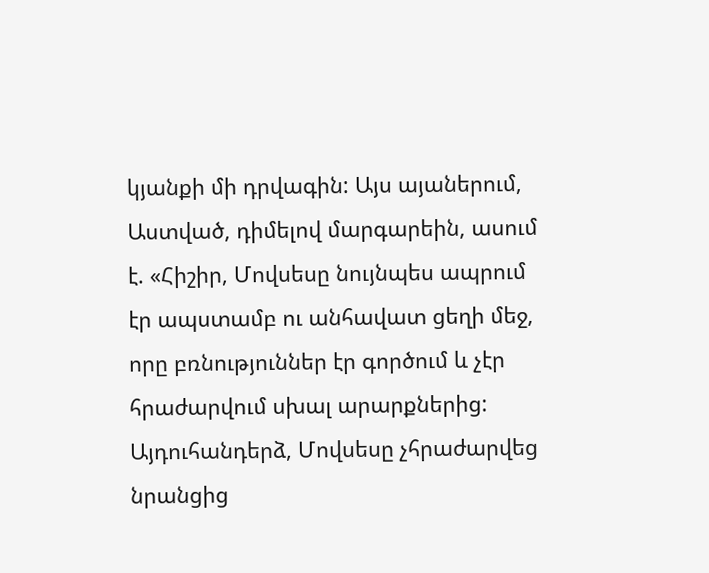կյանքի մի դրվագին: Այս այաներում, Աստված, դիմելով մարգարեին, ասում է. «Հիշիր, Մովսեսը նույնպես ապրում էր ապստամբ ու անհավատ ցեղի մեջ, որը բռնություններ էր գործում և չէր հրաժարվում սխալ արարքներից: Այդուհանդերձ, Մովսեսը չհրաժարվեց նրանցից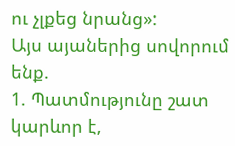ու չլքեց նրանց»:
Այս այաներից սովորում ենք.
1. Պատմությունը շատ կարևոր է,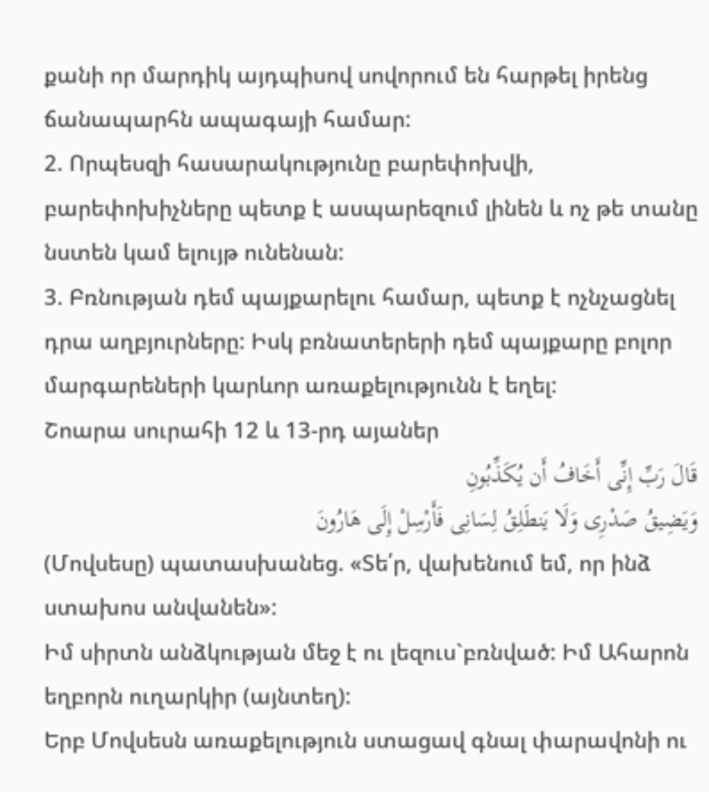քանի որ մարդիկ այդպիսով սովորում են հարթել իրենց ճանապարհն ապագայի համար:
2. Որպեսզի հասարակությունը բարեփոխվի, բարեփոխիչները պետք է ասպարեզում լինեն և ոչ թե տանը նստեն կամ ելույթ ունենան:
3. Բռնության դեմ պայքարելու համար, պետք է ոչնչացնել դրա աղբյուրները: Իսկ բռնատերերի դեմ պայքարը բոլոր մարգարեների կարևոր առաքելությունն է եղել:
Շոարա սուրահի 12 և 13-րդ այաներ
قَالَ رَبِّ إِنِّی أَخَافُ أَن یُکَذِّبُونِ
وَیَضِیقُ صَدْرِی وَلَا یَنطَلِقُ لِسَانِی فَأَرْسِلْ إِلَى هَارُونَ
(Մովսեսը) պատասխանեց. «Տե՛ր, վախենում եմ, որ ինձ ստախոս անվանեն»:
Իմ սիրտն անձկության մեջ է ու լեզուս`բռնված: Իմ Ահարոն եղբորն ուղարկիր (այնտեղ):
Երբ Մովսեսն առաքելություն ստացավ գնալ փարավոնի ու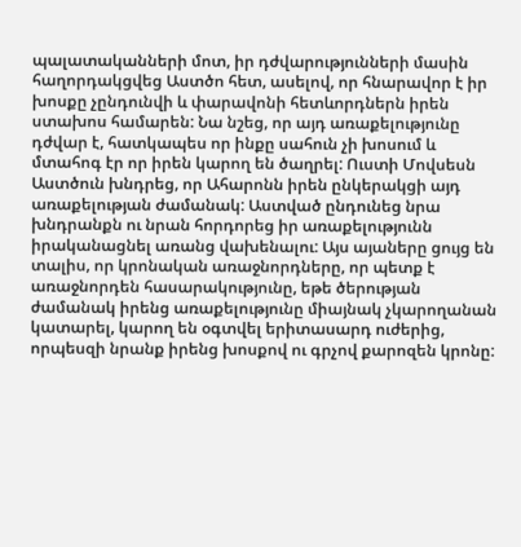պալատականների մոտ, իր դժվարությունների մասին հաղորդակցվեց Աստծո հետ, ասելով, որ հնարավոր է իր խոսքը չընդունվի և փարավոնի հետևորդներն իրեն ստախոս համարեն: Նա նշեց, որ այդ առաքելությունը դժվար է, հատկապես որ ինքը սահուն չի խոսում և մտահոգ էր որ իրեն կարող են ծաղրել: Ուստի Մովսեսն Աստծուն խնդրեց, որ Ահարոնն իրեն ընկերակցի այդ առաքելության ժամանակ: Աստված ընդունեց նրա խնդրանքն ու նրան հորդորեց իր առաքելությունն իրականացնել առանց վախենալու: Այս այաները ցույց են տալիս, որ կրոնական առաջնորդները, որ պետք է առաջնորդեն հասարակությունը, եթե ծերության ժամանակ իրենց առաքելությունը միայնակ չկարողանան կատարել, կարող են օգտվել երիտասարդ ուժերից, որպեսզի նրանք իրենց խոսքով ու գրչով քարոզեն կրոնը: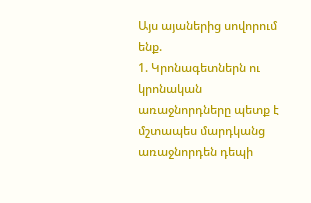Այս այաներից սովորում ենք.
1. Կրոնագետներն ու կրոնական առաջնորդները պետք է մշտապես մարդկանց առաջնորդեն դեպի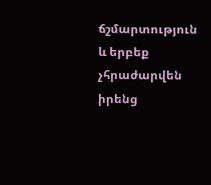ճշմարտություն և երբեք չհրաժարվեն իրենց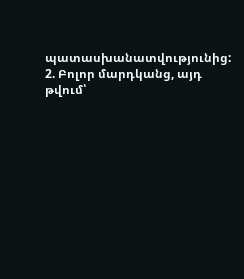պատասխանատվությունից:
2. Բոլոր մարդկանց, այդ թվում՝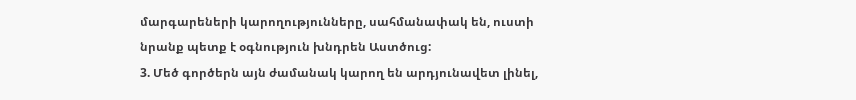մարգարեների կարողությունները, սահմանափակ են, ուստի նրանք պետք է օգնություն խնդրեն Աստծուց:
3. Մեծ գործերն այն ժամանակ կարող են արդյունավետ լինել,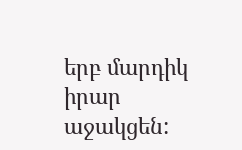երբ մարդիկ իրար աջակցեն: